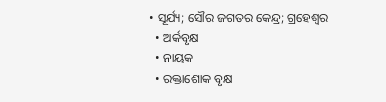• ସୂର୍ଯ୍ୟ; ସୌର ଜଗତର କେନ୍ଦ୍ର; ଗ୍ରହେଶ୍ଵର
  • ଅର୍କବୃକ୍ଷ
  • ନାୟକ
  • ରକ୍ତାଶୋକ ବୃକ୍ଷ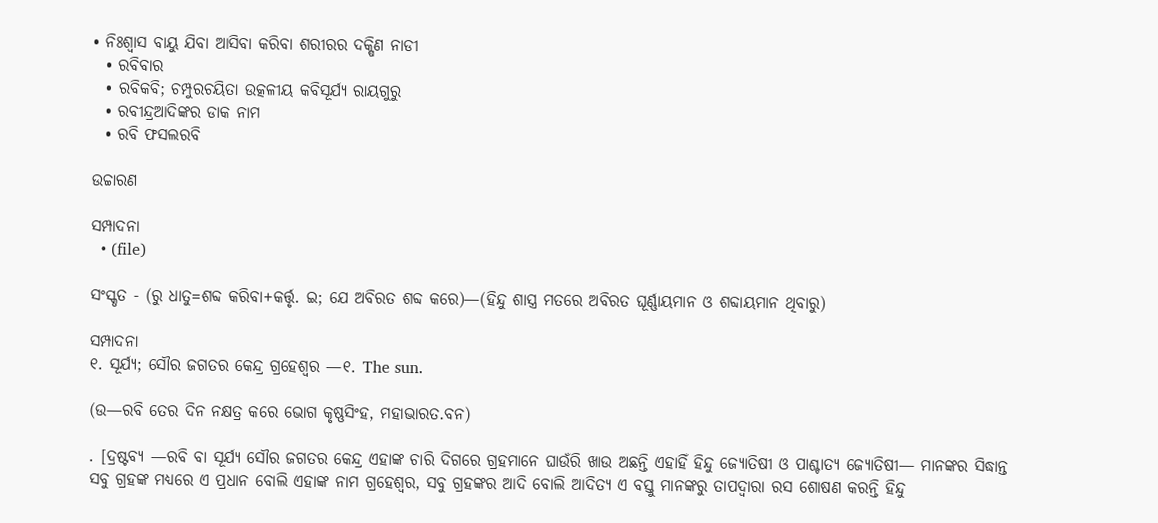• ନିଃଶ୍ଵାସ ବାୟୁ ଯିବା ଆସିବା କରିବା ଶରୀରର ଦକ୍ଷିଣ ନାଡୀ
  • ରବିବାର
  • ରବିକବି; ଚମ୍ପୁରଚୟିତା ଉତ୍କଳୀୟ କବିସୂର୍ଯ୍ୟ ରାୟଗୁରୁ
  • ରବୀନ୍ଦ୍ରଆଦିଙ୍କର ଡାକ ନାମ
  • ରବି ଫସଲରବି

ଉଚ୍ଚାରଣ

ସମ୍ପାଦନା
  • (file)

ସଂସ୍କୃତ - (ରୁ ଧାତୁ=ଶବ୍ଦ କରିବା+କର୍ତ୍ତୃ. ଇ; ଯେ ଅବିରତ ଶବ୍ଦ କରେ)—(ହିନ୍ଦୁ ଶାସ୍ତ୍ର ମତରେ ଅବିରତ ଘୂର୍ଣ୍ଣାୟମାନ ଓ ଶବ୍ଦାୟମାନ ଥିବାରୁ)

ସମ୍ପାଦନା
୧. ସୂର୍ଯ୍ୟ; ସୌର ଜଗତର କେନ୍ଦ୍ର ଗ୍ରହେଶ୍ୱର —୧. The sun.

(ଉ—ରବି ତେର ଦିନ ନକ୍ଷତ୍ର କରେ ଭୋଗ କୃଷ୍ଣସିଂହ, ମହାଭାରତ.ବନ)

. [ଦ୍ରଷ୍ଟବ୍ୟ —ରବି ବା ସୂର୍ଯ୍ୟ ସୌର ଜଗତର କେନ୍ଦ୍ର ଏହାଙ୍କ ଚାରି ଦିଗରେ ଗ୍ରହମାନେ ଘାଉଁରି ଖାଉ ଅଛନ୍ତି ଏହାହିଁ ହିନ୍ଦୁ ଜ୍ୟୋତିଷୀ ଓ ପାଶ୍ଚାତ୍ୟ ଜ୍ୟୋତିଷୀ— ମାନଙ୍କର ସିଦ୍ଧାନ୍ତ ସବୁ ଗ୍ରହଙ୍କ ମଧ୍ୟରେ ଏ ପ୍ରଧାନ ବୋଲି ଏହାଙ୍କ ନାମ ଗ୍ରହେଶ୍ୱର, ସବୁ ଗ୍ରହଙ୍କର ଆଦି ବୋଲି ଆଦିତ୍ୟ ଏ ବସ୍ତୁ ମାନଙ୍କରୁ ତାପଦ୍ୱାରା ରସ ଶୋଷଣ କରନ୍ତି ହିନ୍ଦୁ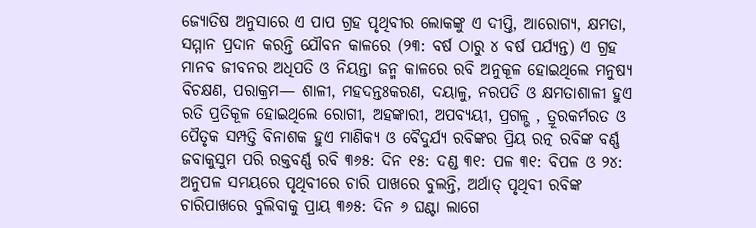ଜ୍ୟୋତିଷ ଅନୁସାରେ ଏ ପାପ ଗ୍ରହ ପୃଥିବୀର ଲୋକଙ୍କୁ ଏ ଦୀପ୍ତି, ଆରୋଗ୍ୟ, କ୍ଷମତା, ସମ୍ମାନ ପ୍ରଦାନ କରନ୍ତି ଯୌବନ କାଳରେ (୨୩: ବର୍ଷ ଠାରୁ ୪ ବର୍ଷ ପର୍ଯ୍ୟନ୍ତ) ଏ ଗ୍ରହ ମାନବ ଜୀବନର ଅଧିପତି ଓ ନିୟନ୍ତା ଜନ୍ମ କାଳରେ ରବି ଅନୁକୂଳ ହୋଇଥିଲେ ମନୁଷ୍ୟ ବିଚକ୍ଷଣ, ପରାକ୍ରମ— ଶାଳୀ, ମହଦନ୍ତଃକରଣ, ଦୟାଳୁ, ନରପତି ଓ କ୍ଷମତାଶାଳୀ ହୁଏ ରତି ପ୍ରତିକୂଳ ହୋଇଥିଲେ ରୋଗୀ, ଅହଙ୍କାରୀ, ଅପବ୍ୟୟୀ, ପ୍ରଗଳ୍ଭ , ତ୍ରୂରକର୍ମରତ ଓ ପୈତୃକ ସମ୍ପତ୍ତି ବିନାଶକ ହୁଏ ମାଣିକ୍ୟ ଓ ବୈଦୁର୍ଯ୍ୟ ରବିଙ୍କର ପ୍ରିୟ ରତ୍ନ ରବିଙ୍କ ବର୍ଣ୍ଣ ଜବାକୁସୁମ ପରି ରକ୍ତବର୍ଣ୍ଣ ରବି ୩୬୫: ଦିନ ୧୫: ଦଣ୍ଡ ୩୧: ପଳ ୩୧: ବିପଳ ଓ ୨୪: ଅନୁପଳ ସମୟରେ ପୃଥିବୀରେ ଚାରି ପାଖରେ ବୁଲନ୍ତି, ଅର୍ଥାତ୍ ପୃଥିବୀ ରବିଙ୍କ ଚାରିପାଖରେ ବୁଲିବାକୁ ପ୍ରାୟ ୩୬୫: ଦିନ ୬ ଘଣ୍ଟା ଲାଗେ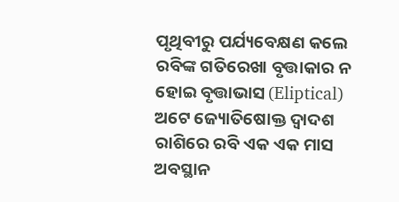ପୃଥିବୀରୁ ପର୍ଯ୍ୟବେକ୍ଷଣ କଲେ ରବିଙ୍କ ଗତିରେଖା ବୃତ୍ତାକାର ନ ହୋଇ ବୃତ୍ତାଭାସ (Eliptical) ଅଟେ ଜ୍ୟୋତିଷୋକ୍ତ ଦ୍ୱାଦଶ ରାଶିରେ ରବି ଏକ ଏକ ମାସ ଅବସ୍ଥାନ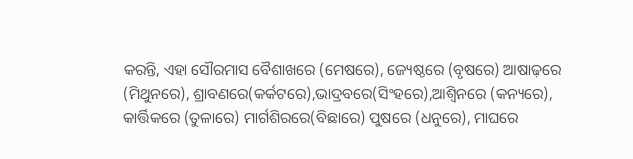କରନ୍ତି, ଏହା ସୌରମାସ ବୈଶାଖରେ (ମେଷରେ), ଜ୍ୟେଷ୍ଠରେ (ବୃଷରେ) ଆଷାଢ଼ରେ (ମିଥୁନରେ), ଶ୍ରାବଣରେ(କର୍କଟରେ),ଭାଦ୍ରବରେ(ସିଂହରେ),ଆଶ୍ୱିନରେ (କନ୍ୟରେ), କାର୍ତ୍ତିକରେ (ତୁଳାରେ) ମାର୍ଗଶିରରେ(ବିଛାରେ) ପୁଷରେ (ଧନୁରେ), ମାଘରେ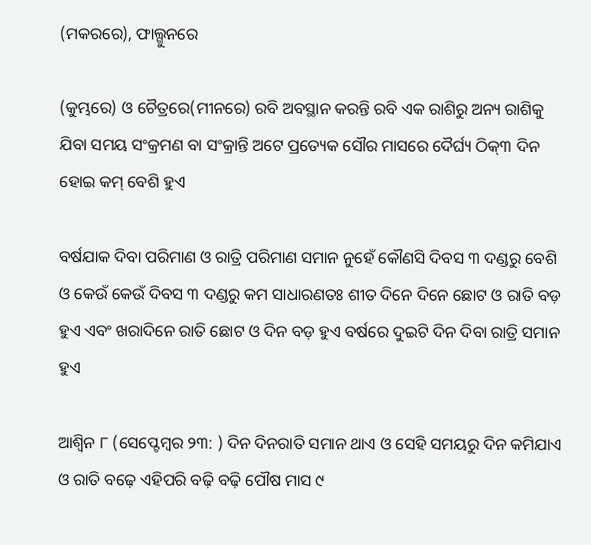(ମକରରେ), ଫାଲ୍ଗୁନରେ

(କୁମ୍ଭରେ) ଓ ଚୈତ୍ରରେ(ମୀନରେ) ରବି ଅବସ୍ଥାନ କରନ୍ତି ରବି ଏକ ରାଶିରୁ ଅନ୍ୟ ରାଶିକୁ ଯିବା ସମୟ ସଂକ୍ରମଣ ବା ସଂକ୍ରାନ୍ତି ଅଟେ ପ୍ରତ୍ୟେକ ସୌର ମାସରେ ଦୈର୍ଘ୍ୟ ଠିକ୍୩ ଦିନ ହୋଇ କମ୍ ବେଶି ହୁଏ

ବର୍ଷଯାକ ଦିବା ପରିମାଣ ଓ ରାତ୍ରି ପରିମାଣ ସମାନ ନୁହେଁ କୌଣସି ଦିବସ ୩ ଦଣ୍ଡରୁ ବେଶି ଓ କେଉଁ କେଉଁ ଦିବସ ୩ ଦଣ୍ଡରୁ କମ ସାଧାରଣତଃ ଶୀତ ଦିନେ ଦିନେ ଛୋଟ ଓ ରାତି ବଡ଼ ହୁଏ ଏବଂ ଖରାଦିନେ ରାତି ଛୋଟ ଓ ଦିନ ବଡ଼ ହୁଏ ବର୍ଷରେ ଦୁଇଟି ଦିନ ଦିବା ରାତ୍ରି ସମାନ ହୁଏ

ଆଶ୍ୱିନ ୮ (ସେପ୍ଟେମ୍ୱର ୨୩: ) ଦିନ ଦିନରାତି ସମାନ ଥାଏ ଓ ସେହି ସମୟରୁ ଦିନ କମିଯାଏ ଓ ରାତି ବଢ଼େ ଏହିପରି ବଢ଼ି ବଢ଼ି ପୌଷ ମାସ ୯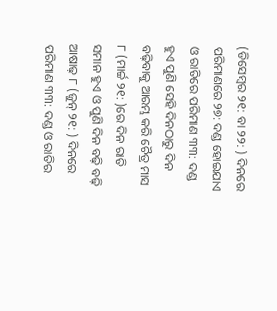(ଡିସେମ୍ୱର ୨୧: ବା ୨୨: ) ଦିନରେ ପରିମାଣରେ ୨୭: ଦଣ୍ଡ ହୋଇଯାଏ ଓ ରାତିରେ ପରିମାଣ ୩୩: ଦଣ୍ଡ ହୁଏ ପୁଣି ସେହି ଦିନଠାରୁ ଦିନ ବଢ଼ିବାକୁ ଆରମ୍ଭ କରି ଚୈତ୍ର ମାସ ୮ (ମାର୍ଚ୍ଚ ୨୧: )ରେ ଦିନ ରାତି ସମାନ ହୁଏ ଓ ପୁଣି ଦିନ ବଢ଼ି ବଢ଼ି ଆଷାଢ଼ ୮ (ଜୁନ୍ ୨୧: ) ଦିନରେ ପରିମାଣ ୩୩: ଦଣ୍ଡ ଓ ରାତିର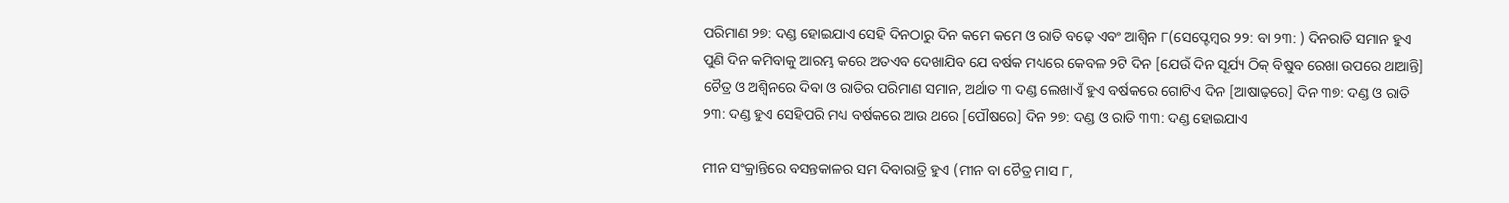ପରିମାଣ ୨୭: ଦଣ୍ଡ ହୋଇଯାଏ ସେହି ଦିନଠାରୁ ଦିନ କମେ କମେ ଓ ରାତି ବଢ଼େ ଏବଂ ଆଶ୍ୱିନ ୮(ସେପ୍ଟେମ୍ୱର ୨୨: ବା ୨୩: ) ଦିନରାତି ସମାନ ହୁଏ ପୁଣି ଦିନ କମିବାକୁ ଆରମ୍ଭ କରେ ଅତଏବ ଦେଖାଯିବ ଯେ ବର୍ଷକ ମଧ୍ୟରେ କେବଳ ୨ଟି ଦିନ [ଯେଉଁ ଦିନ ସୂର୍ଯ୍ୟ ଠିକ୍ ବିଷୁବ ରେଖା ଉପରେ ଥାଆନ୍ତି] ଚୈତ୍ର ଓ ଅଶ୍ୱିନରେ ଦିବା ଓ ରାତିର ପରିମାଣ ସମାନ, ଅର୍ଥାତ ୩ ଦଣ୍ଡ ଲେଖାଏଁ ହୁଏ ବର୍ଷକରେ ଗୋଟିଏ ଦିନ [ଆଷାଢ଼ରେ] ଦିନ ୩୭: ଦଣ୍ଡ ଓ ରାତି ୨୩: ଦଣ୍ଡ ହୁଏ ସେହିପରି ମଧ୍ୟ ବର୍ଷକରେ ଆଉ ଥରେ [ପୌଷରେ] ଦିନ ୨୭: ଦଣ୍ଡ ଓ ରାତି ୩୩: ଦଣ୍ଡ ହୋଇଯାଏ

ମୀନ ସଂକ୍ରାନ୍ତିରେ ବସନ୍ତକାଳର ସମ ଦିବାରାତ୍ରି ହୁଏ (ମୀନ ବା ଚୈତ୍ର ମାସ ୮,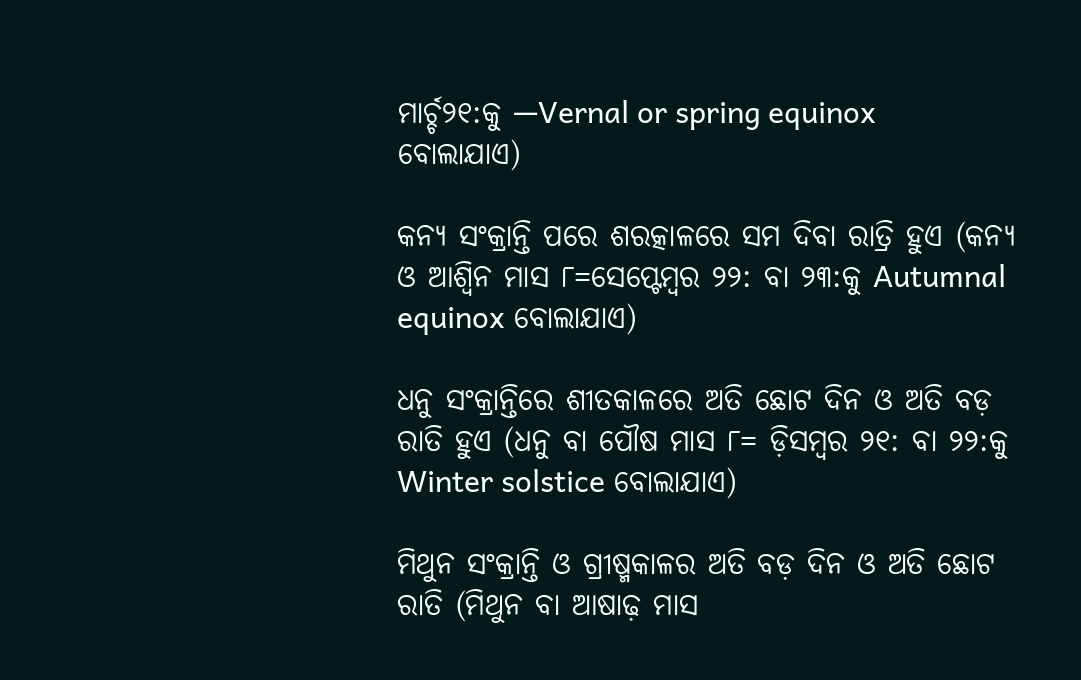ମାର୍ଚ୍ଚ୨୧:କୁ —Vernal or spring equinox ବୋଲାଯାଏ)

କନ୍ୟ ସଂକ୍ରାନ୍ତି ପରେ ଶରତ୍କାଳରେ ସମ ଦିବା ରାତ୍ରି ହୁଏ (କନ୍ୟ ଓ ଆଶ୍ୱିନ ମାସ ୮=ସେପ୍ଟେମ୍ୱର ୨୨: ବା ୨୩:କୁ Autumnal equinox ବୋଲାଯାଏ)

ଧନୁ ସଂକ୍ରାନ୍ତିରେ ଶୀତକାଳରେ ଅତି ଛୋଟ ଦିନ ଓ ଅତି ବଡ଼ ରାତି ହୁଏ (ଧନୁ ବା ପୌଷ ମାସ ୮= ଡ଼ିସମ୍ୱର ୨୧: ବା ୨୨:କୁ Winter solstice ବୋଲାଯାଏ)

ମିଥୁନ ସଂକ୍ରାନ୍ତି ଓ ଗ୍ରୀଷ୍ମକାଳର ଅତି ବଡ଼ ଦିନ ଓ ଅତି ଛୋଟ ରାତି (ମିଥୁନ ବା ଆଷାଢ଼ ମାସ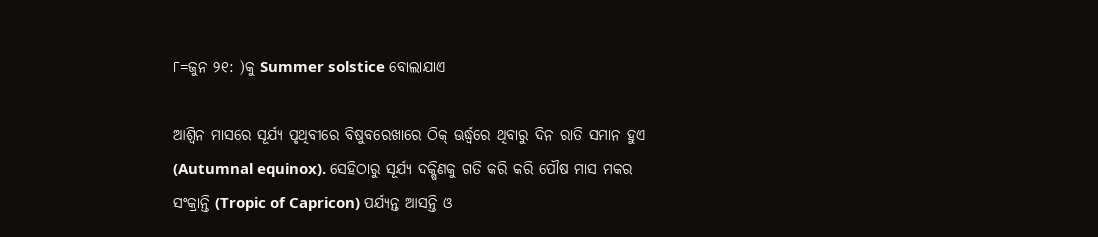୮=ଜୁନ ୨୧: )କୁ Summer solstice ବୋଲାଯାଏ

ଆଶ୍ୱିନ ମାସରେ ସୂର୍ଯ୍ୟ ପୃଥିବୀରେ ବିଷୁବରେଖାରେ ଠିକ୍ ଊର୍ଦ୍ଧ୍ୱରେ ଥିବାରୁ ଦିନ ରାତି ସମାନ ହୁଏ (Autumnal equinox). ସେହିଠାରୁ ସୂର୍ଯ୍ୟ ଦକ୍ଷିଣକୁ ଗତି କରି କରି ପୌଷ ମାସ ମକର ସଂକ୍ରାନ୍ତି (Tropic of Capricon) ପର୍ଯ୍ୟନ୍ତ ଆସନ୍ତି ଓ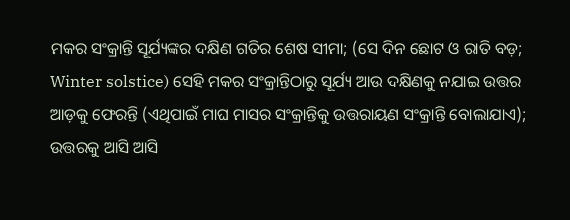ମକର ସଂକ୍ରାନ୍ତି ସୂର୍ଯ୍ୟଙ୍କର ଦକ୍ଷିଣ ଗତିର ଶେଷ ସୀମା; (ସେ ଦିନ ଛୋଟ ଓ ରାତି ବଡ଼; Winter solstice) ସେହି ମକର ସଂକ୍ରାନ୍ତିଠାରୁ ସୂର୍ଯ୍ୟ ଆଉ ଦକ୍ଷିଣକୁ ନଯାଇ ଉତ୍ତର ଆଡ଼କୁ ଫେରନ୍ତି (ଏଥିପାଇଁ ମାଘ ମାସର ସଂକ୍ରାନ୍ତିକୁ ଉତ୍ତରାୟଣ ସଂକ୍ରାନ୍ତି ବୋଲାଯାଏ); ଉତ୍ତରକୁ ଆସି ଆସି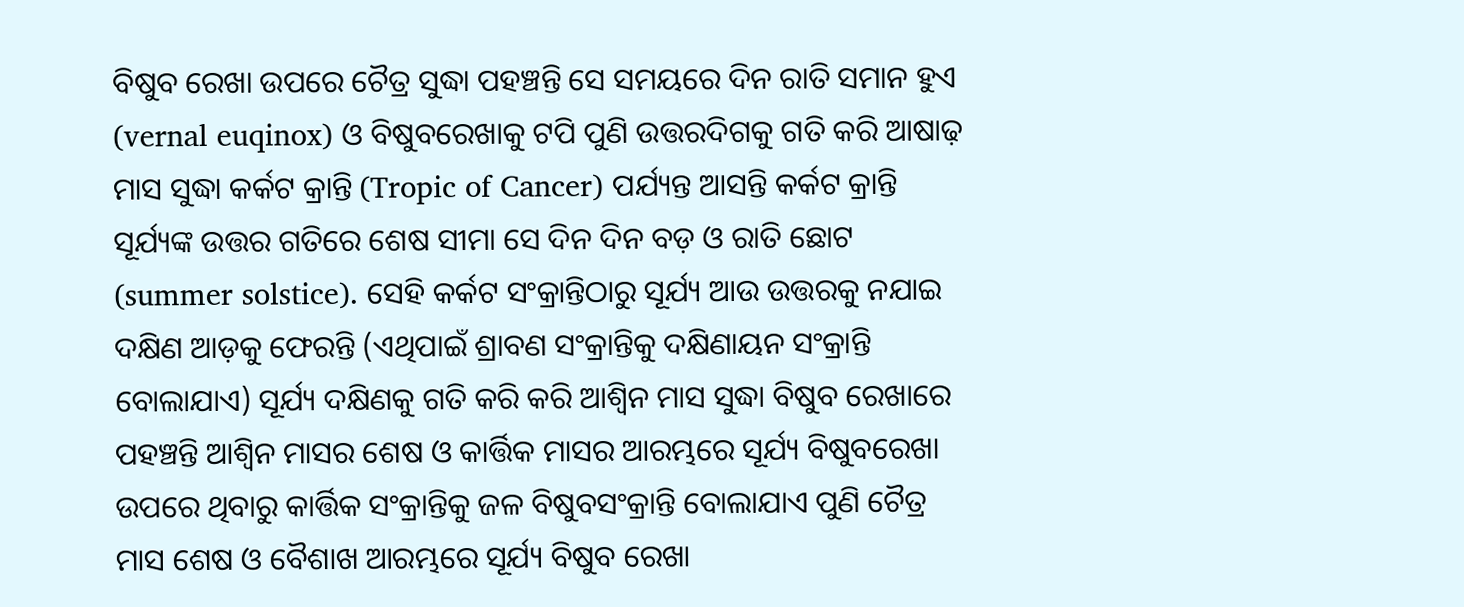ବିଷୁବ ରେଖା ଉପରେ ଚୈତ୍ର ସୁଦ୍ଧା ପହଞ୍ଚନ୍ତି ସେ ସମୟରେ ଦିନ ରାତି ସମାନ ହୁଏ (vernal euqinox) ଓ ବିଷୁବରେଖାକୁ ଟପି ପୁଣି ଉତ୍ତରଦିଗକୁ ଗତି କରି ଆଷାଢ଼ ମାସ ସୁଦ୍ଧା କର୍କଟ କ୍ରାନ୍ତି (Tropic of Cancer) ପର୍ଯ୍ୟନ୍ତ ଆସନ୍ତି କର୍କଟ କ୍ରାନ୍ତି ସୂର୍ଯ୍ୟଙ୍କ ଉତ୍ତର ଗତିରେ ଶେଷ ସୀମା ସେ ଦିନ ଦିନ ବଡ଼ ଓ ରାତି ଛୋଟ (summer solstice). ସେହି କର୍କଟ ସଂକ୍ରାନ୍ତିଠାରୁ ସୂର୍ଯ୍ୟ ଆଉ ଉତ୍ତରକୁ ନଯାଇ ଦକ୍ଷିଣ ଆଡ଼କୁ ଫେରନ୍ତି (ଏଥିପାଇଁ ଶ୍ରାବଣ ସଂକ୍ରାନ୍ତିକୁ ଦକ୍ଷିଣାୟନ ସଂକ୍ରାନ୍ତି ବୋଲାଯାଏ) ସୂର୍ଯ୍ୟ ଦକ୍ଷିଣକୁ ଗତି କରି କରି ଆଶ୍ୱିନ ମାସ ସୁଦ୍ଧା ବିଷୁବ ରେଖାରେ ପହଞ୍ଚନ୍ତି ଆଶ୍ୱିନ ମାସର ଶେଷ ଓ କାର୍ତ୍ତିକ ମାସର ଆରମ୍ଭରେ ସୂର୍ଯ୍ୟ ବିଷୁବରେଖା ଉପରେ ଥିବାରୁ କାର୍ତ୍ତିକ ସଂକ୍ରାନ୍ତିକୁ ଜଳ ବିଷୁବସଂକ୍ରାନ୍ତି ବୋଲାଯାଏ ପୁଣି ଚୈତ୍ର ମାସ ଶେଷ ଓ ବୈଶାଖ ଆରମ୍ଭରେ ସୂର୍ଯ୍ୟ ବିଷୁବ ରେଖା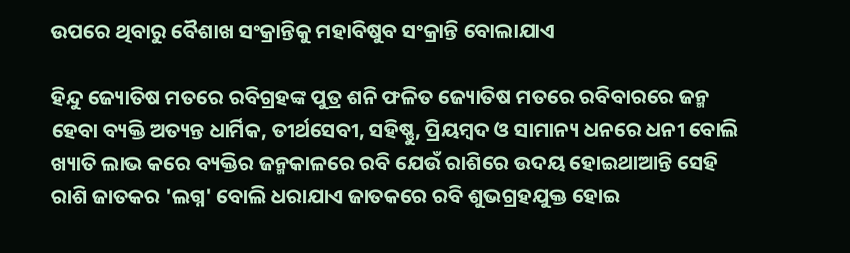ଉପରେ ଥିବାରୁ ବୈଶାଖ ସଂକ୍ରାନ୍ତିକୁ ମହାବିଷୁବ ସଂକ୍ରାନ୍ତି ବୋଲାଯାଏ

ହିନ୍ଦୁ ଜ୍ୟୋତିଷ ମତରେ ରବିଗ୍ରହଙ୍କ ପୁତ୍ର ଶନି ଫଳିତ ଜ୍ୟୋତିଷ ମତରେ ରବିବାରରେ ଜନ୍ମ ହେବା ବ୍ୟକ୍ତି ଅତ୍ୟନ୍ତ ଧାର୍ମିକ, ତୀର୍ଥସେବୀ, ସହିଷ୍ଣୁ, ପ୍ରିୟମ୍ୱଦ ଓ ସାମାନ୍ୟ ଧନରେ ଧନୀ ବୋଲି ଖ୍ୟାତି ଲାଭ କରେ ବ୍ୟକ୍ତିର ଜନ୍ମକାଳରେ ରବି ଯେଉଁ ରାଶିରେ ଉଦୟ ହୋଇଥାଆନ୍ତି ସେହି ରାଶି ଜାତକର 'ଲଗ୍ନ' ବୋଲି ଧରାଯାଏ ଜାତକରେ ରବି ଶୁଭଗ୍ରହଯୁକ୍ତ ହୋଇ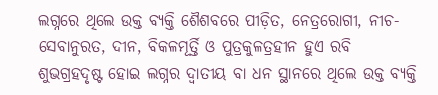ଲଗ୍ନରେ ଥିଲେ ଉକ୍ତ ବ୍ୟକ୍ତି ଶୈଶବରେ ପୀଡ଼ିତ, ନେତ୍ରରୋଗୀ, ନୀଚ- ସେବାନୁରତ, ଦୀନ, ବିକଳମୂର୍ତ୍ତି ଓ ପୁତ୍ରକୁଳତ୍ରହୀନ ହୁଏ ରବି ଶୁଭଗ୍ରହଦୃଷ୍ଟ ହୋଇ ଲଗ୍ନର ଦ୍ୱାତୀୟ ବା ଧନ ସ୍ଥାନରେ ଥିଲେ ଉକ୍ତ ବ୍ୟକ୍ତି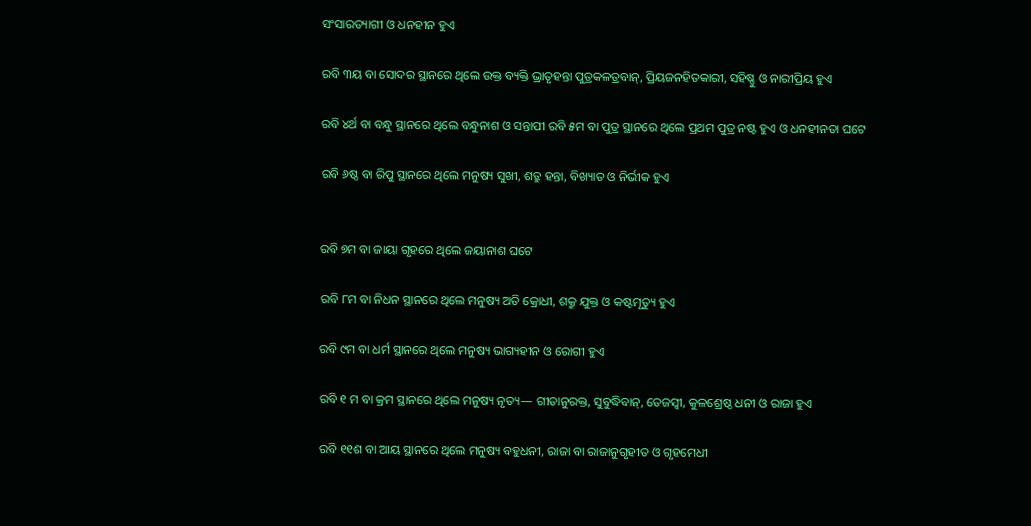ସଂସାରତ୍ୟାଗୀ ଓ ଧନହୀନ ହୁଏ

ରବି ୩ୟ ବା ସୋଦର ସ୍ଥାନରେ ଥିଲେ ଉକ୍ତ ବ୍ୟକ୍ତି ଭ୍ରାତୃହନ୍ତା ପୁତ୍ରକଳତ୍ରବାନ୍, ପ୍ରିୟଜନହିତକାରୀ, ସହିଷ୍ଣୁ ଓ ନାରୀପ୍ରିୟ ହୁଏ

ରବି ୪ର୍ଥ ବା ବନ୍ଧୁ ସ୍ଥାନରେ ଥିଲେ ବନ୍ଧୁନାଶ ଓ ସନ୍ତାପୀ ରବି ୫ମ ବା ପୁତ୍ର ସ୍ଥାନରେ ଥିଲେ ପ୍ରଥମ ପୁତ୍ର ନଷ୍ଟ ହୁଏ ଓ ଧନହୀନତା ଘଟେ

ରବି ୬ଷ୍ଠ ବା ରିପୁ ସ୍ଥାନରେ ଥିଲେ ମନୁଷ୍ୟ ସୁଖୀ, ଶତ୍ରୁ ହନ୍ତା, ବିଖ୍ୟାତ ଓ ନିର୍ଭୀକ ହୁଏ


ରବି ୭ମ ବା ଜାୟା ଗୃହରେ ଥିଲେ ଜୟାନାଶ ଘଟେ

ରବି ୮ମ ବା ନିଧନ ସ୍ଥାନରେ ଥିଲେ ମନୁଷ୍ୟ ଅତି କ୍ରୋଧୀ, ଶକ୍ରୁ ଯୁକ୍ତ ଓ କଷ୍ଟମୃତ୍ୟୁ ହୁଏ

ରବି ୯ମ ବା ଧର୍ମ ସ୍ଥାନରେ ଥିଲେ ମନୁଷ୍ୟ ଭାଗ୍ୟହୀନ ଓ ରୋଗୀ ହୁଏ

ରବି ୧ ମ ବା କ୍ରମ ସ୍ଥାନରେ ଥିଲେ ମନୁଷ୍ୟ ନୃତ୍ୟ— ଗୀତାନୁରକ୍ତ, ସୁବୁଦ୍ଧିବାନ୍, ତେଜସ୍ୱୀ, କୁଳଶ୍ରେଷ୍ଠ ଧନୀ ଓ ରାଜା ହୁଏ

ରବି ୧୧ଶ ବା ଆୟ ସ୍ଥାନରେ ଥିଲେ ମନୁଷ୍ୟ ବହୁଧନୀ, ରାଜା ବା ରାଜାନୁଗୃହୀତ ଓ ଗୃହମେଧୀ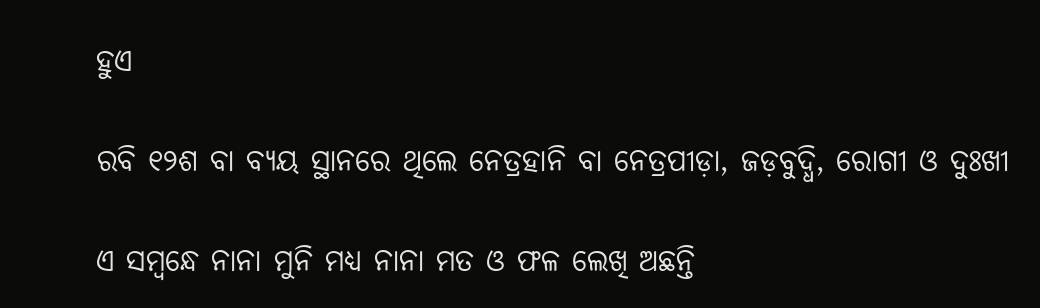ହୁଏ

ରବି ୧୨ଶ ବା ବ୍ୟୟ ସ୍ଥାନରେ ଥିଲେ ନେତ୍ରହାନି ବା ନେତ୍ରପୀଡ଼ା, ଜଡ଼ବୁଦ୍ଧି, ରୋଗୀ ଓ ଦୁଃଖୀ

ଏ ସମ୍ୱନ୍ଧେ ନାନା ମୁନି ମଧ୍ୟ ନାନା ମତ ଓ ଫଳ ଲେଖି ଅଛନ୍ତି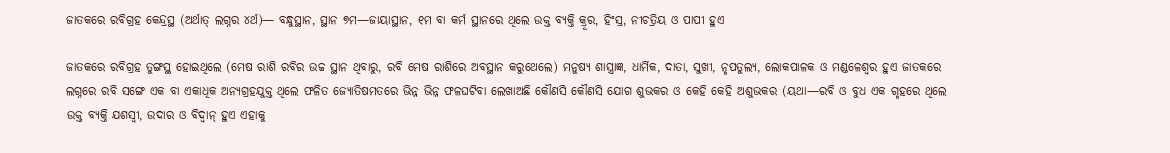ଜାତକରେ ରବିଗ୍ରହ କେନ୍ଦ୍ରସ୍ଥ (ଅର୍ଥାତ୍ ଲଗ୍ନର ୪ର୍ଥ)— ବନ୍ଧୁସ୍ଥାନ, ସ୍ଥାନ ୭ମ—ଜାୟାସ୍ଥାନ, ୧ମ ବା କର୍ମ ସ୍ଥାନରେ ଥିଲେ ଉକ୍ତ ବ୍ୟକ୍ତି କ୍ରୂର, ହିଂସ୍ର, ନୀଚତ୍ରିୟ ଓ ପାପୀ ହୁଏ

ଜାତକରେ ରବିଗ୍ରହ ତୁଙ୍ଗସ୍ଥ ହୋଇଥିଲେ (ମେଷ ରାଶି ରବିର ଉଚ୍ଚ ସ୍ଥାନ ଥିବାରୁ, ରବି ମେଷ ରାଶିରେ ଅବସ୍ଥାନ କରୁଥେଲେ) ମନୁଷ୍ୟ ଶାସ୍ତ୍ରାଜ୍ଞ, ଧାର୍ମିକ, ଦାତା, ସୁଖୀ, ନୃପତୁଲ୍ୟ, ଲୋକପାଳକ ଓ ମଣ୍ଡଳେଶ୍ୱର ହୁଏ ଜାତକରେ ଲଗ୍ନରେ ରବି ସଙ୍ଗେ ଏକ ବା ଏକାଧିକ ଅନ୍ୟଗ୍ରହଯୁକ୍ତ ଥିଲେ ଫଳିତ ଜ୍ୟୋତିଷମତରେ ଭିନ୍ନ ଭିନ୍ନ ଫଳଘଟିବା ଲେଖାଅଛି କୌଣସି କୌଣସି ଯୋଗ ଶୁଭକର ଓ କେହି କେହି ଅଶୁଭକର (ୟଥା—ରବି ଓ ବୁଧ ଏକ ଗୃହରେ ଥିଲେ ଉକ୍ତ ବ୍ୟକ୍ତି ଯଶସ୍ୱୀ, ଉଦାର ଓ ବିଦ୍ୱାନ୍ ହୁଏ ଏହାକୁ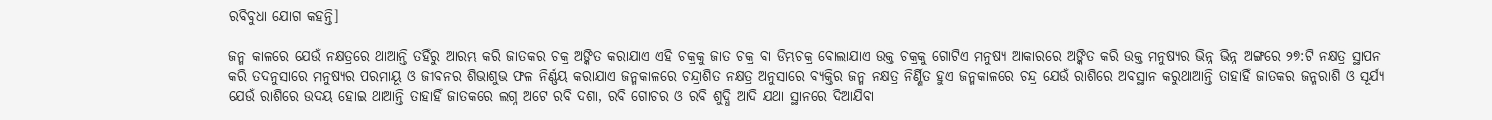ରବିବୁଧା ଯୋଗ କହନ୍ତି]

ଜନ୍ମ କାଳରେ ଯେଉଁ ନକ୍ଷତ୍ରରେ ଥାଆନ୍ତି ତହିଁରୁ ଆରମ୍ଭ କରି ଜାତକର ଚକ୍ର ଅଙ୍କିତ କରାଯାଏ ଏହି ଚକ୍ରକୁ ଜାତ ଚକ୍ର ବା ଡିମ୍ଭଚକ୍ର ବୋଲାଯାଏ ଉକ୍ତ ଚକ୍ରକୁ ଗୋଟିଏ ମନୁଷ୍ୟ ଆକାରରେ ଅଙ୍କିତ କରି ଉକ୍ତ ମନୁଷ୍ୟର ଭିନ୍ନ ଭିନ୍ନ ଅଙ୍ଗରେ ୨୭:ଟି ନକ୍ଷତ୍ର ସ୍ଥାପନ କରି ତଦନୁସାରେ ମନୁଷ୍ୟର ପରମାୟୂ ଓ ଜୀବନର ଶିଭାଶୁଭ ଫଳ ନିର୍ଣ୍ଣୟ କରାଯାଏ ଜନ୍ମକାଳରେ ଚନ୍ଦ୍ରାଶିତ ନକ୍ଷତ୍ର ଅନୁସାରେ ବ୍ୟକ୍ତିର ଜନ୍ମ ନକ୍ଷତ୍ର ନିର୍ଣ୍ଣିତ ହୁଏ ଜନ୍ମକାଳରେ ଚନ୍ଦ୍ର ଯେଉଁ ରାଶିରେ ଅବସ୍ଥାନ କରୁଥାଆନ୍ତି ତାହାହିଁ ଜାତକର ଜନ୍ମରାଶି ଓ ସୂର୍ଯ୍ୟ ଯେଉଁ ରାଶିରେ ଉଦୟ ହୋଇ ଥାଆନ୍ତି ତାହାହିଁ ଜାତକରେ ଲଗ୍ନ ଅଟେ ରବି ଦଶା, ରବି ଗୋଚର ଓ ରବି ଶୁଦ୍ଧି ଆଦି ଯଥା ସ୍ଥାନରେ ଦିଆଯିବା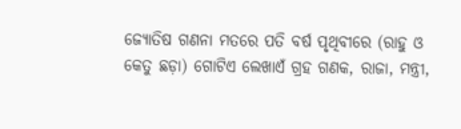ଜ୍ୟୋତିଷ ଗଣନା ମତରେ ପତି ବର୍ଷ ପୃଥିବୀରେ (ରାହୁ ଓ କେତୁ ଛଡ଼ା) ଗୋଟିଏ ଲେଖାଏଁ ଗ୍ରହ ଗଣକ, ରାଜା, ମନ୍ତ୍ରୀ,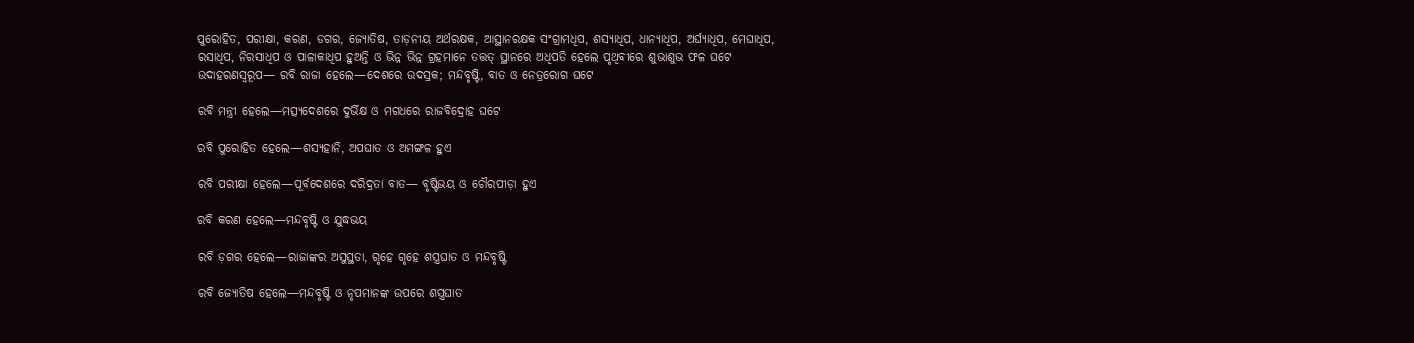ପୁରୋହିତ, ପରୀକ୍ଷା, କରଣ, ଡଗର, ଜ୍ୟୋତିଷ, ତାଡ଼ନୀୟ ଅର୍ଥରକ୍ଷକ, ଆସ୍ଥାନରକ୍ଷକ ସଂଗ୍ରାମଧିପ, ଶସ୍ୟାଧିପ, ଧାନ୍ୟାଧିପ, ଅର୍ଘ୍ୟାଧିପ, ମେଘାଧିପ, ରସାଧିପ, ନିରସାଧିପ ଓ ପାଳାକାଧିପ ହୁଅନ୍ତି ଓ ଭିନ୍ନ ଭିନ୍ନ ଗ୍ରହମାନେ ତତ୍ତତ୍ ସ୍ଥାନରେ ଅଧିପତି ହେଲେ ପୃଥିବୀରେ ଶୁଭାଶୁଭ ଫଳ ଘଟେ ଉଦାହରଣସ୍ୱରୂପ— ରବି ରାଜା ହେଲେ—ଦେଶରେ ଉଦସ୍ରକ; ମନ୍ଦବୃଷ୍ଟି, ବାତ ଓ ନେତ୍ରରୋଗ ଘଟେ

ରବି ମନ୍ତ୍ରୀ ହେଲେ—ମତ୍ସ୍ୟଦେଶରେ ଦୁର୍ଭିକ୍ଷ ଓ ମଗଧରେ ରାଜବିଦ୍ରୋହ ଘଟେ

ରବି ପୁରୋହିତ ହେଲେ—ଶସ୍ୟହାନି, ଅପଘାତ ଓ ଅମଙ୍ଗଳ ହୁଏ

ରବି ପରୀକ୍ଷା ହେଲେ—ପୂର୍ବଦେଶରେ ଦରିଦ୍ରତା ବାତ— ବୃଷ୍ଟିଭୟ ଓ ଚୌରପୀଡ଼ା ହୁଏ

ରବି କରଣ ହେଲେ—ମନ୍ଦବୃଷ୍ଟି ଓ ଯୁଦ୍ଧଭୟ

ରବି ଡ଼ଗର ହେଲେ—ରାଜାଙ୍କର ଅସୁସ୍ଥତା, ଗୃହେ ଗୃହେ ଶସ୍ତ୍ରଘାତ ଓ ମନ୍ଦବୃଷ୍ଟି

ରବି ଜ୍ୟୋତିଷ ହେଲେ—ମନ୍ଦବୃଷ୍ଟି ଓ ନୃପମାନଙ୍କ ଉପରେ ଶସ୍ତ୍ରଘାତ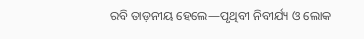ରବି ତାଡ଼ନୀୟ ହେଲେ—ପୃଥିବୀ ନିବୀର୍ଯ୍ୟ ଓ ଲୋକ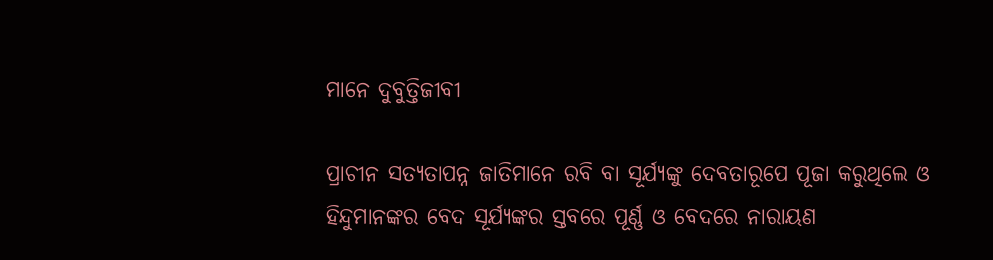ମାନେ ଦୁବୁତ୍ତିଜୀବୀ

ପ୍ରାଚୀନ ସତ୍ୟତାପନ୍ନ ଜାତିମାନେ ରବି ବା ସୂର୍ଯ୍ୟଙ୍କୁ ଦେବତାରୂପେ ପୂଜା କରୁଥିଲେ ଓ ହିନ୍ଦୁମାନଙ୍କର ବେଦ ସୂର୍ଯ୍ୟଙ୍କର ସ୍ତବରେ ପୂର୍ଣ୍ଣ ଓ ବେଦରେ ନାରାୟଣ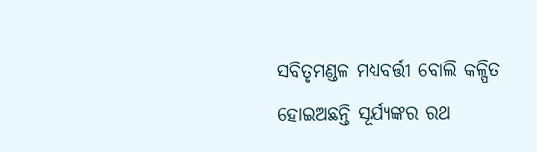ସବିତୃମଣ୍ଡଳ ମଧ୍ୟବର୍ତ୍ତୀ ବୋଲି କଳ୍ପିତ ହୋଇଅଛନ୍ତି ସୂର୍ଯ୍ୟଙ୍କର ରଥ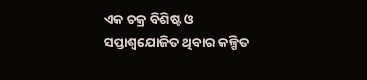ଏକ ଚକ୍ର ବିଶିଷ୍ଟ ଓ ସପ୍ତାଶ୍ୱଯୋଜିତ ଥିବାର କଳ୍ପିତ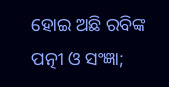ହୋଇ ଅଛି ରବିଙ୍କ ପତ୍ନୀ ଓ ସଂଜ୍ଞା;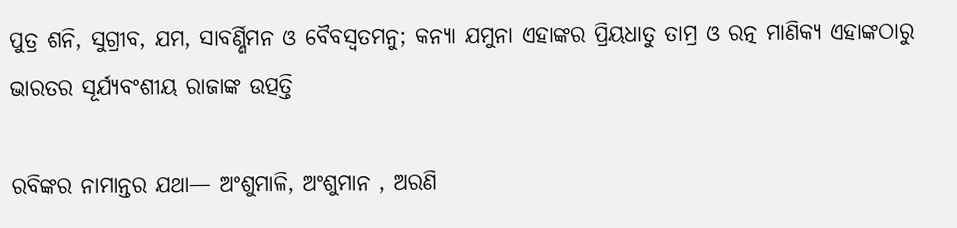ପୁତ୍ର ଶନି, ସୁଗ୍ରୀବ, ଯମ, ସାବର୍ଣ୍ଣିମନ ଓ ବୈବସ୍ୱତମନୁ; କନ୍ୟା ଯମୁନା ଏହାଙ୍କର ପ୍ରିୟଧାତୁ ତାମ୍ର ଓ ରତ୍ନ ମାଣିକ୍ୟ ଏହାଙ୍କଠାରୁ ଭାରତର ସୂର୍ଯ୍ୟବଂଶୀୟ ରାଜାଙ୍କ ଉତ୍ପତ୍ତି

ରବିଙ୍କର ନାମାନ୍ତର ଯଥା— ଅଂଶୁମାଳି, ଅଂଶୁମାନ , ଅରଣି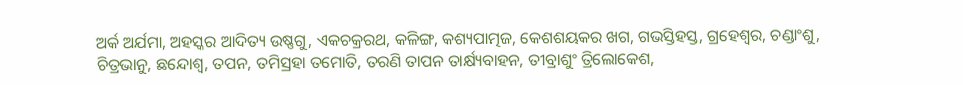ଅର୍କ ଅର୍ଯମା, ଅହସ୍କର ଆଦିତ୍ୟ ଉଷ୍ଣଗୁ, ଏକଚକ୍ରରଥ, କଳିଙ୍ଗ, କଶ୍ୟପାତ୍ମଜ, କେଶଶୟକର ଖଗ, ଗଭସ୍ତିହସ୍ତ, ଗ୍ରହେଶ୍ୱର, ଚଣ୍ଡାଂଶୁ, ଚିତ୍ରଭାନୁ, ଛନ୍ଦୋଶ୍ୱ, ତପନ, ତମିସ୍ରହା ତମୋତି, ତରଣି ତାପନ ତାର୍କ୍ଷ୍ୟବାହନ, ତୀବ୍ରାଶୁଂ ତ୍ରିଲୋକେଶ,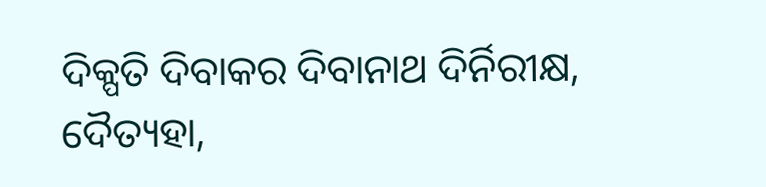ଦିକ୍ପତି ଦିବାକର ଦିବାନାଥ ଦିର୍ନିରୀକ୍ଷ, ଦୈତ୍ୟହା,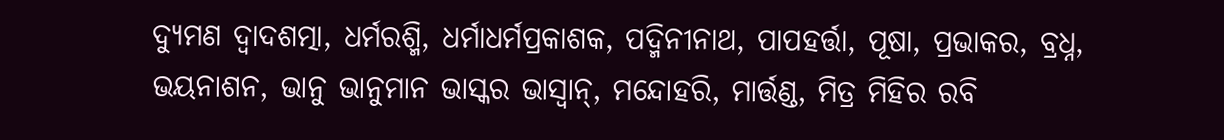ଦ୍ୟୁମଣ ଦ୍ୱାଦଶତ୍ମା, ଧର୍ମରଶ୍ମି, ଧର୍ମାଧର୍ମପ୍ରକାଶକ, ପଦ୍ମିନୀନାଥ, ପାପହର୍ତ୍ତା, ପୂଷା, ପ୍ରଭାକର, ବ୍ରଧ୍ନ, ଭୟନାଶନ, ଭାନୁ ଭାନୁମାନ ଭାସ୍କର ଭାସ୍ୱାନ୍, ମନ୍ଦୋହରି, ମାର୍ତ୍ତଣ୍ଡ, ମିତ୍ର ମିହିର ରବି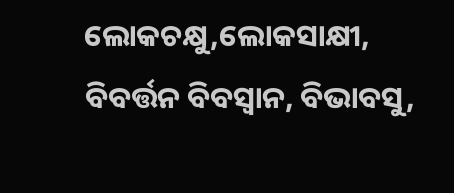ଲୋକଚକ୍ଷୁ,ଲୋକସାକ୍ଷୀ, ବିବର୍ତ୍ତନ ବିବସ୍ୱାନ, ବିଭାବସୁ,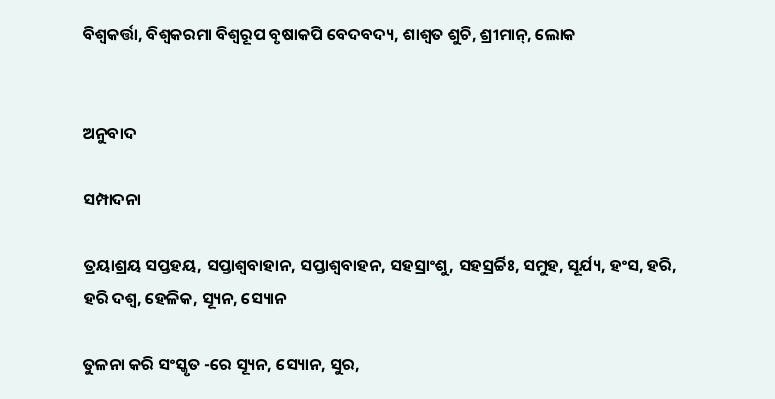ବିଶ୍ୱକର୍ତ୍ତା, ବିଶ୍ୱକରମା ବିଶ୍ୱରୂପ ବୃଷାକପି ବେଦବଦ୍ୟ, ଶାଶ୍ୱତ ଶୁଚି, ଶ୍ରୀମାନ୍, ଲୋକ


ଅନୁବାଦ

ସମ୍ପାଦନା

ତ୍ରୟାଶ୍ରୟ ସପ୍ତହୟ, ସପ୍ତାଶ୍ୱବାହାନ, ସପ୍ତାଶ୍ୱବାହନ, ସହସ୍ରାଂଶୁ, ସହସ୍ରର୍ଚ୍ଚିଃ, ସମୁହ, ସୂର୍ଯ୍ୟ, ହଂସ, ହରି, ହରି ଦଶ୍ୱ, ହେଳିକ, ସ୍ୟୂନ, ସ୍ୟୋନ

ତୁଳନା କରି ସଂସ୍କୃତ -ରେ ସ୍ୟୂନ, ସ୍ୟୋନ, ସୁର,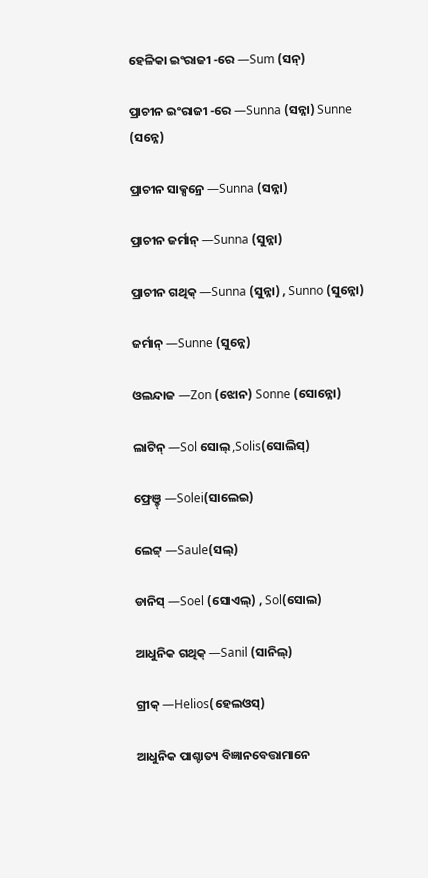ହେଳିକା ଇଂରାଜୀ -ରେ —Sum (ସନ୍)

ପ୍ରାଚୀନ ଇଂରାଜୀ -ରେ —Sunna (ସନ୍ନା) Sunne (ସନ୍ନେ)

ପ୍ରାଚୀନ ସାକ୍ସନ୍ରେ —Sunna (ସନ୍ନା)

ପ୍ରାଚୀନ ଜର୍ମାନ୍ —Sunna (ସୁନ୍ନା)

ପ୍ରାଚୀନ ଗଥିକ୍ —Sunna (ସୁନ୍ନା) , Sunno (ସୁନ୍ନୋ)

ଜର୍ମାନ୍ —Sunne (ସୁନ୍ନେ)

ଓଲନ୍ଦାଜ —Zon (ଝୋନ) Sonne (ସୋନ୍ନୋ)

ଲାଟିନ୍ —Sol ସୋଲ୍ ,Solis(ସୋଲିସ୍)

ଫ୍ରେଞ଼୍ଚ୍ —Solei(ସାଲେଇ)

ଲେଟ୍ଟ୍ —Saule(ସଲ୍)

ଡାନିସ୍ —Soel (ସୋଏଲ୍) , Sol(ସୋଲ)

ଆଧୁନିକ ଗଥିକ୍ —Sanil (ସାନିଲ୍)

ଗ୍ରୀକ୍ —Helios(ହେଲଓସ୍)

ଆଧୁନିକ ପାଶ୍ଚାତ୍ୟ ବିଜ୍ଞାନବେତ୍ତାମାନେ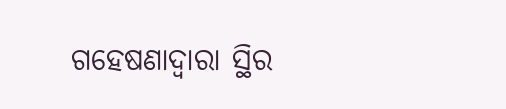ଗହେଷଣାଦ୍ୱାରା ସ୍ଥିର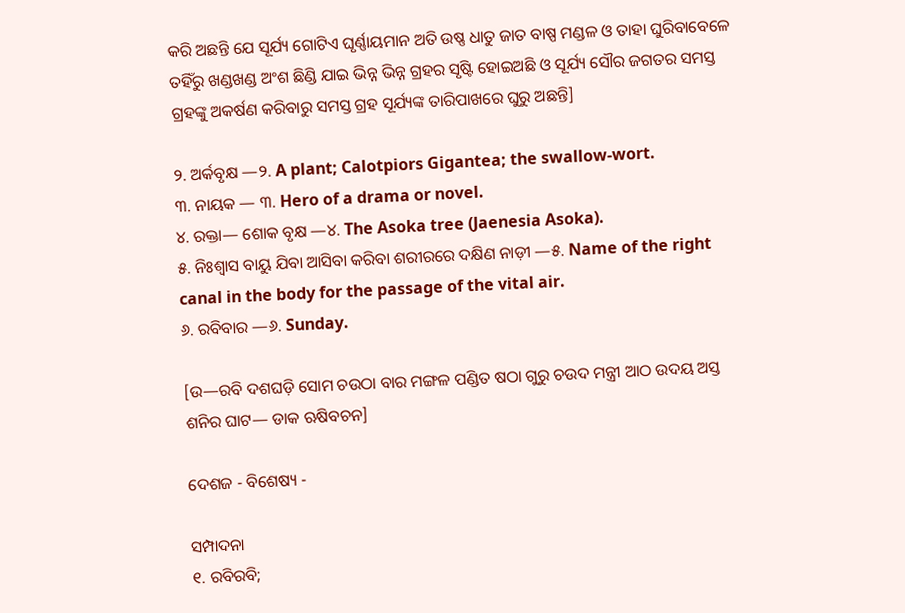କରି ଅଛନ୍ତି ଯେ ସୂର୍ଯ୍ୟ ଗୋଟିଏ ଘୃର୍ଣ୍ଣାୟମାନ ଅତି ଉଷ୍ଣ ଧାତୁ ଜାତ ବାଷ୍ପ ମଣ୍ଡଳ ଓ ତାହା ଘୁରିବାବେଳେ ତହିଁରୁ ଖଣ୍ଡଖଣ୍ଡ ଅଂଶ ଛିଣ୍ଡି ଯାଇ ଭିନ୍ନ ଭିନ୍ନ ଗ୍ରହର ସୃଷ୍ଟି ହୋଇଅଛି ଓ ସୂର୍ଯ୍ୟ ସୌର ଜଗତର ସମସ୍ତ ଗ୍ରହଙ୍କୁ ଅକର୍ଷଣ କରିବାରୁ ସମସ୍ତ ଗ୍ରହ ସୂର୍ଯ୍ୟଙ୍କ ତାରିପାଖରେ ଘୁରୁ ଅଛନ୍ତି]

୨. ଅର୍କବୃକ୍ଷ —୨. A plant; Calotpiors Gigantea; the swallow-wort.
୩. ନାୟକ — ୩. Hero of a drama or novel.
୪. ରକ୍ତା— ଶୋକ ବୃକ୍ଷ —୪. The Asoka tree (Jaenesia Asoka).
୫. ନିଃଶ୍ୱାସ ବାୟୁ ଯିବା ଆସିବା କରିବା ଶରୀରରେ ଦକ୍ଷିଣ ନାଡ଼ୀ —୫. Name of the right canal in the body for the passage of the vital air.
୬. ରବିବାର —୬. Sunday.

[ଉ—ରବି ଦଶଘଡ଼ି ସୋମ ଚଉଠା ବାର ମଙ୍ଗଳ ପଣ୍ଡିତ ଷଠା ଗୁରୁ ଚଉଦ ମନ୍ତ୍ରୀ ଆଠ ଉଦୟ ଅସ୍ତ ଶନିର ଘାଟ— ଡାକ ଋଷିବଚନ]

ଦେଶଜ - ବିଶେଷ୍ୟ -

ସମ୍ପାଦନା
୧. ରବିରବି;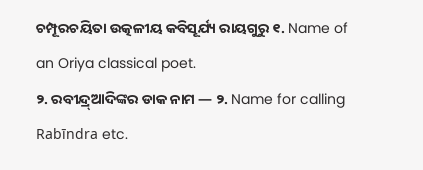ଚମ୍ପୂରଚୟିତା ଉତ୍କଳୀୟ କବିସୂର୍ଯ୍ୟ ରାୟଗୁରୁ ୧. Name of an Oriya classical poet.
୨. ରବୀନ୍ଦ୍ର୍ଆଦିଙ୍କର ଡାକ ନାମ — ୨. Name for calling Rabīndra etc.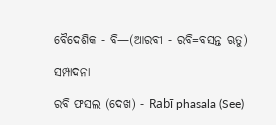ବୈଦେଶିକ - ବି—(ଆରବୀ - ରବି=ବସନ୍ତ ଋତୁ)

ସମ୍ପାଦନା

ରବି ଫସଲ (ଦେଖ) - Rabī phasala (See)